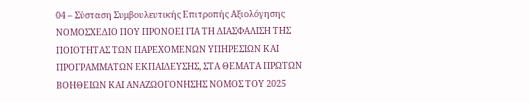04 – Σύσταση Συμβουλευτικής Επιτροπής Αξιολόγησης
ΝΟΜΟΣΧΕΔΙΟ ΠΟΥ ΠΡΟΝΟΕΙ ΓΙΑ ΤΗ ΔΙΑΣΦΑΛΙΣΗ ΤΗΣ ΠΟΙΟΤΗΤΑΣ ΤΩΝ ΠΑΡΕΧΟΜΕΝΩΝ ΥΠΗΡΕΣΙΩΝ ΚΑΙ ΠΡΟΓΡΑΜΜΑΤΩΝ ΕΚΠΑΙΔΕΥΣΗΣ, ΣΤΑ ΘΕΜΑΤΑ ΠΡΩΤΩΝ ΒΟΗΘΕΙΩΝ ΚΑΙ ΑΝΑΖΩΟΓΟΝΗΣΗΣ ΝΟΜΟΣ ΤΟΥ 2025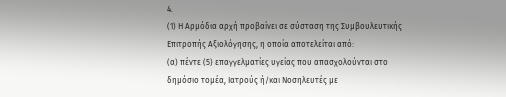4.
(1) Η Αρμόδια αρχή προβαίνει σε σύσταση της Συμβουλευτικής Επιτροπής Αξιολόγησης, η οποία αποτελείται από:
(α) πέντε (5) επαγγελματίες υγείας που απασχολούνται στο δημόσιο τομέα, Ιατρούς ή/και Νοσηλευτές με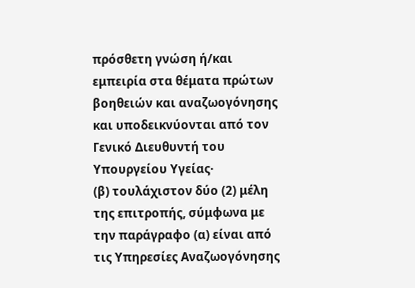πρόσθετη γνώση ή/και εμπειρία στα θέματα πρώτων βοηθειών και αναζωογόνησης και υποδεικνύονται από τον Γενικό Διευθυντή του Υπουργείου Υγείας·
(β) τουλάχιστον δύο (2) μέλη της επιτροπής, σύμφωνα με την παράγραφο (α) είναι από τις Υπηρεσίες Αναζωογόνησης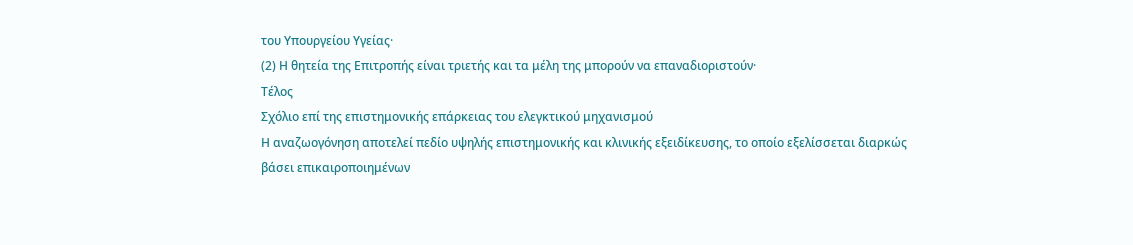του Υπουργείου Υγείας·
(2) Η θητεία της Επιτροπής είναι τριετής και τα μέλη της μπορούν να επαναδιοριστούν·
Τέλος
Σχόλιο επί της επιστημονικής επάρκειας του ελεγκτικού μηχανισμού
Η αναζωογόνηση αποτελεί πεδίο υψηλής επιστημονικής και κλινικής εξειδίκευσης, το οποίο εξελίσσεται διαρκώς βάσει επικαιροποιημένων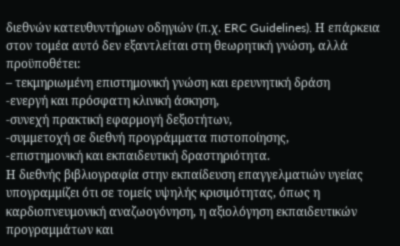διεθνών κατευθυντήριων οδηγιών (π.χ. ERC Guidelines). Η επάρκεια στον τομέα αυτό δεν εξαντλείται στη θεωρητική γνώση, αλλά προϋποθέτει:
– τεκμηριωμένη επιστημονική γνώση και ερευνητική δράση
-ενεργή και πρόσφατη κλινική άσκηση,
-συνεχή πρακτική εφαρμογή δεξιοτήτων,
-συμμετοχή σε διεθνή προγράμματα πιστοποίησης,
-επιστημονική και εκπαιδευτική δραστηριότητα.
Η διεθνής βιβλιογραφία στην εκπαίδευση επαγγελματιών υγείας υπογραμμίζει ότι σε τομείς υψηλής κρισιμότητας, όπως η καρδιοπνευμονική αναζωογόνηση, η αξιολόγηση εκπαιδευτικών προγραμμάτων και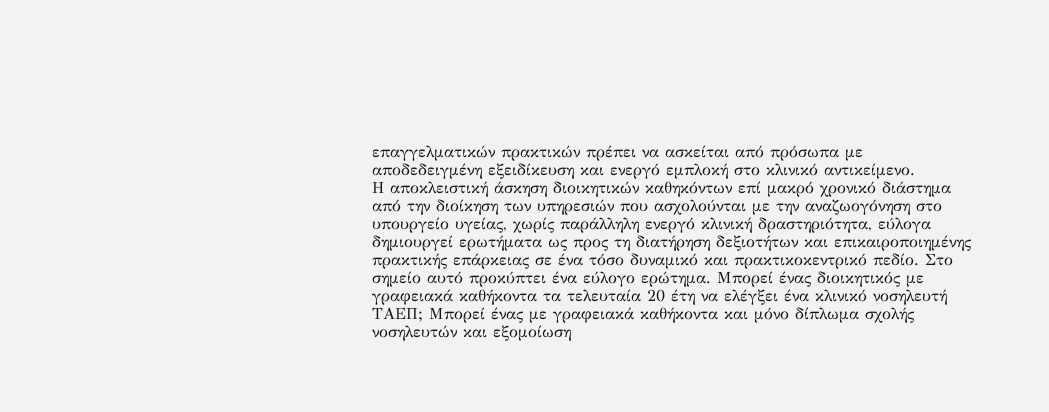επαγγελματικών πρακτικών πρέπει να ασκείται από πρόσωπα με αποδεδειγμένη εξειδίκευση και ενεργό εμπλοκή στο κλινικό αντικείμενο.
Η αποκλειστική άσκηση διοικητικών καθηκόντων επί μακρό χρονικό διάστημα από την διοίκηση των υπηρεσιών που ασχολούνται με την αναζωογόνηση στο υπουργείο υγείας, χωρίς παράλληλη ενεργό κλινική δραστηριότητα, εύλογα δημιουργεί ερωτήματα ως προς τη διατήρηση δεξιοτήτων και επικαιροποιημένης πρακτικής επάρκειας σε ένα τόσο δυναμικό και πρακτικοκεντρικό πεδίο. Στο σημείο αυτό προκύπτει ένα εύλογο ερώτημα. Μπορεί ένας διοικητικός με γραφειακά καθήκοντα τα τελευταία 20 έτη να ελέγξει ένα κλινικό νοσηλευτή ΤΑΕΠ; Μπορεί ένας με γραφειακά καθήκοντα και μόνο δίπλωμα σχολής νοσηλευτών και εξομοίωση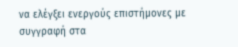να ελέγξει ενεργoύς επιστήμονες με συγγραφή στα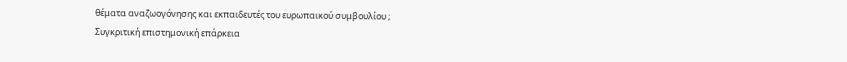θέματα αναζωογόνησης και εκπαιδευτές του ευρωπαικού συμβουλίου ;
Συγκριτική επιστημονική επάρκεια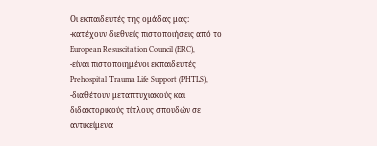Οι εκπαιδευτές της ομάδας μας:
-κατέχουν διεθνείς πιστοποιήσεις από το European Resuscitation Council (ERC),
-είναι πιστοποιημένοι εκπαιδευτές Prehospital Trauma Life Support (PHTLS),
-διαθέτουν μεταπτυχιακούς και διδακτορικούς τίτλους σπουδών σε αντικείμενα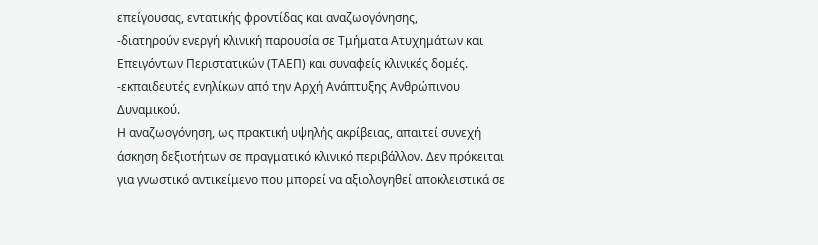επείγουσας, εντατικής φροντίδας και αναζωογόνησης,
-διατηρούν ενεργή κλινική παρουσία σε Τμήματα Ατυχημάτων και Επειγόντων Περιστατικών (ΤΑΕΠ) και συναφείς κλινικές δομές.
-εκπαιδευτές ενηλίκων από την Αρχή Ανάπτυξης Ανθρώπινου Δυναμικού.
Η αναζωογόνηση, ως πρακτική υψηλής ακρίβειας, απαιτεί συνεχή άσκηση δεξιοτήτων σε πραγματικό κλινικό περιβάλλον. Δεν πρόκειται για γνωστικό αντικείμενο που μπορεί να αξιολογηθεί αποκλειστικά σε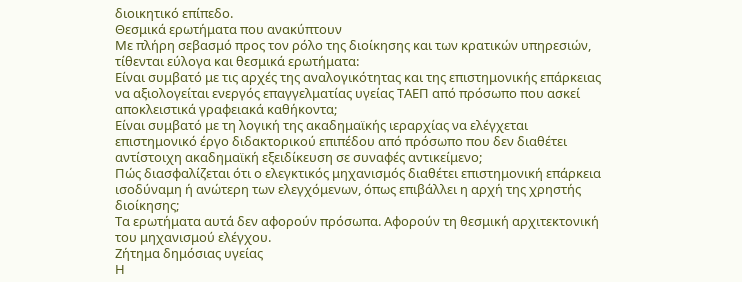διοικητικό επίπεδο.
Θεσμικά ερωτήματα που ανακύπτουν
Με πλήρη σεβασμό προς τον ρόλο της διοίκησης και των κρατικών υπηρεσιών, τίθενται εύλογα και θεσμικά ερωτήματα:
Είναι συμβατό με τις αρχές της αναλογικότητας και της επιστημονικής επάρκειας να αξιολογείται ενεργός επαγγελματίας υγείας ΤΑΕΠ από πρόσωπο που ασκεί αποκλειστικά γραφειακά καθήκοντα;
Είναι συμβατό με τη λογική της ακαδημαϊκής ιεραρχίας να ελέγχεται επιστημονικό έργο διδακτορικού επιπέδου από πρόσωπο που δεν διαθέτει αντίστοιχη ακαδημαϊκή εξειδίκευση σε συναφές αντικείμενο;
Πώς διασφαλίζεται ότι ο ελεγκτικός μηχανισμός διαθέτει επιστημονική επάρκεια ισοδύναμη ή ανώτερη των ελεγχόμενων, όπως επιβάλλει η αρχή της χρηστής διοίκησης;
Τα ερωτήματα αυτά δεν αφορούν πρόσωπα. Αφορούν τη θεσμική αρχιτεκτονική του μηχανισμού ελέγχου.
Ζήτημα δημόσιας υγείας
Η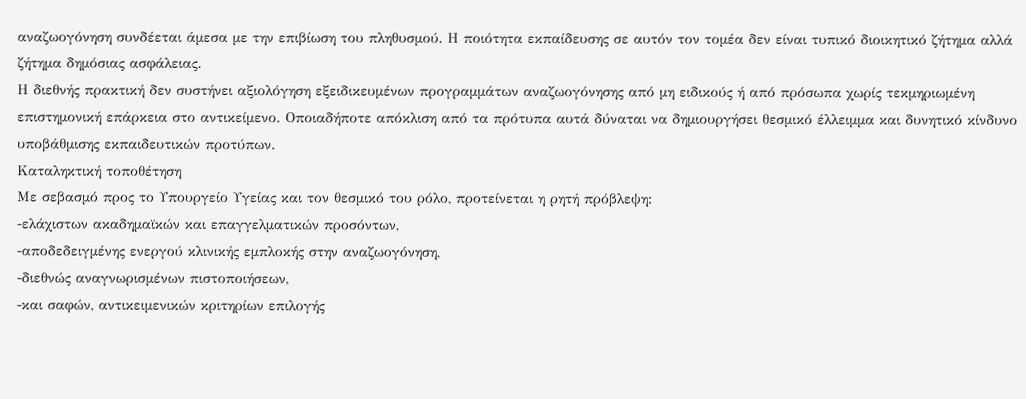αναζωογόνηση συνδέεται άμεσα με την επιβίωση του πληθυσμού. Η ποιότητα εκπαίδευσης σε αυτόν τον τομέα δεν είναι τυπικό διοικητικό ζήτημα αλλά ζήτημα δημόσιας ασφάλειας.
Η διεθνής πρακτική δεν συστήνει αξιολόγηση εξειδικευμένων προγραμμάτων αναζωογόνησης από μη ειδικούς ή από πρόσωπα χωρίς τεκμηριωμένη επιστημονική επάρκεια στο αντικείμενο. Οποιαδήποτε απόκλιση από τα πρότυπα αυτά δύναται να δημιουργήσει θεσμικό έλλειμμα και δυνητικό κίνδυνο υποβάθμισης εκπαιδευτικών προτύπων.
Καταληκτική τοποθέτηση
Με σεβασμό προς το Υπουργείο Υγείας και τον θεσμικό του ρόλο, προτείνεται η ρητή πρόβλεψη:
-ελάχιστων ακαδημαϊκών και επαγγελματικών προσόντων,
-αποδεδειγμένης ενεργού κλινικής εμπλοκής στην αναζωογόνηση,
-διεθνώς αναγνωρισμένων πιστοποιήσεων,
-και σαφών, αντικειμενικών κριτηρίων επιλογής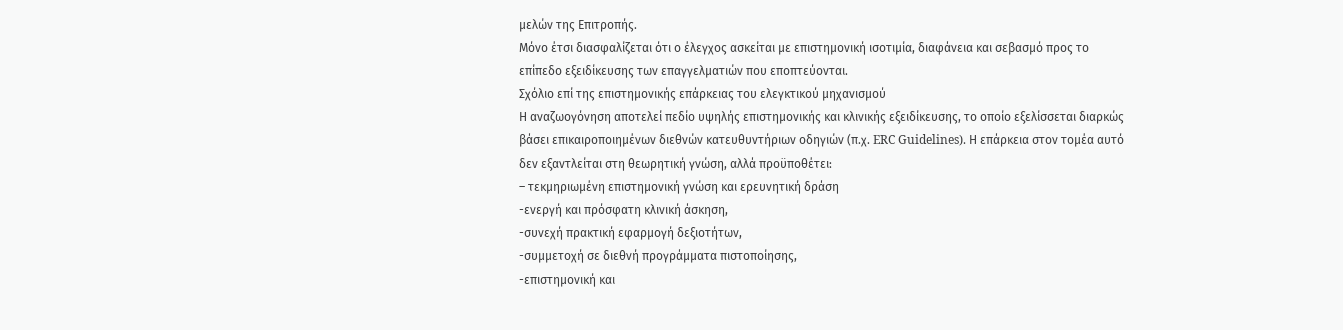μελών της Επιτροπής.
Μόνο έτσι διασφαλίζεται ότι ο έλεγχος ασκείται με επιστημονική ισοτιμία, διαφάνεια και σεβασμό προς το επίπεδο εξειδίκευσης των επαγγελματιών που εποπτεύονται.
Σχόλιο επί της επιστημονικής επάρκειας του ελεγκτικού μηχανισμού
Η αναζωογόνηση αποτελεί πεδίο υψηλής επιστημονικής και κλινικής εξειδίκευσης, το οποίο εξελίσσεται διαρκώς βάσει επικαιροποιημένων διεθνών κατευθυντήριων οδηγιών (π.χ. ERC Guidelines). Η επάρκεια στον τομέα αυτό δεν εξαντλείται στη θεωρητική γνώση, αλλά προϋποθέτει:
– τεκμηριωμένη επιστημονική γνώση και ερευνητική δράση
-ενεργή και πρόσφατη κλινική άσκηση,
-συνεχή πρακτική εφαρμογή δεξιοτήτων,
-συμμετοχή σε διεθνή προγράμματα πιστοποίησης,
-επιστημονική και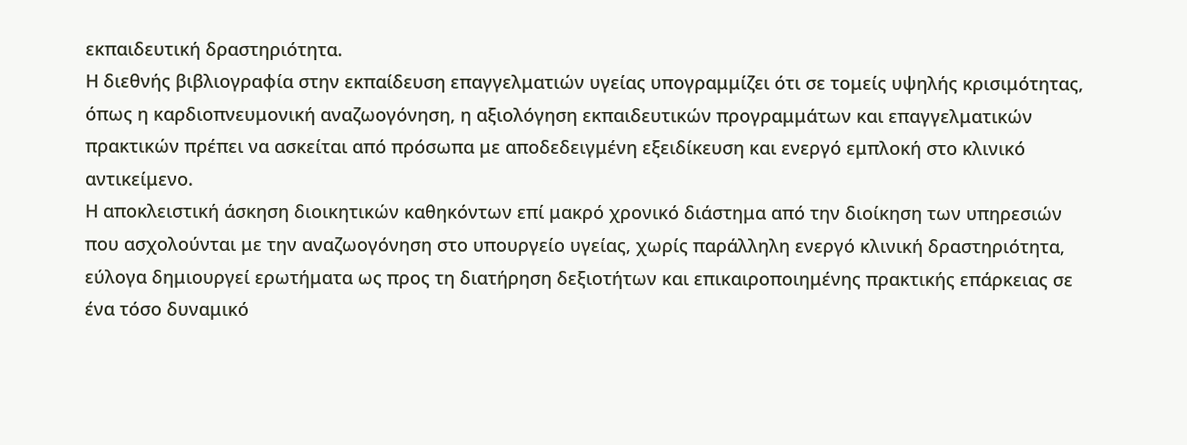εκπαιδευτική δραστηριότητα.
Η διεθνής βιβλιογραφία στην εκπαίδευση επαγγελματιών υγείας υπογραμμίζει ότι σε τομείς υψηλής κρισιμότητας, όπως η καρδιοπνευμονική αναζωογόνηση, η αξιολόγηση εκπαιδευτικών προγραμμάτων και επαγγελματικών πρακτικών πρέπει να ασκείται από πρόσωπα με αποδεδειγμένη εξειδίκευση και ενεργό εμπλοκή στο κλινικό αντικείμενο.
Η αποκλειστική άσκηση διοικητικών καθηκόντων επί μακρό χρονικό διάστημα από την διοίκηση των υπηρεσιών που ασχολούνται με την αναζωογόνηση στο υπουργείο υγείας, χωρίς παράλληλη ενεργό κλινική δραστηριότητα, εύλογα δημιουργεί ερωτήματα ως προς τη διατήρηση δεξιοτήτων και επικαιροποιημένης πρακτικής επάρκειας σε ένα τόσο δυναμικό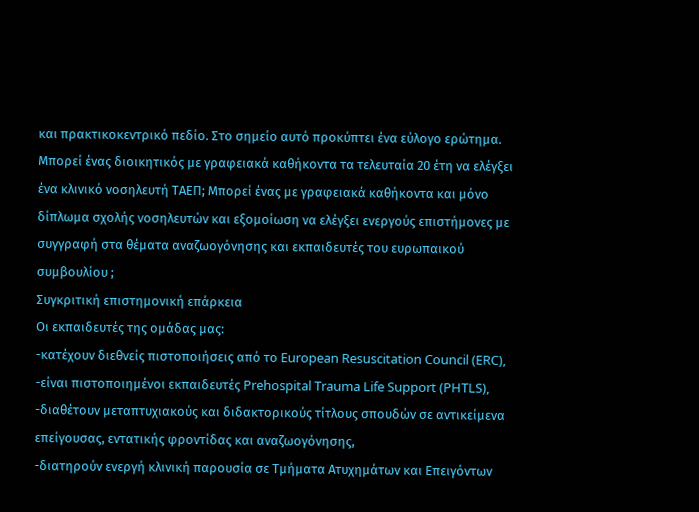και πρακτικοκεντρικό πεδίο. Στο σημείο αυτό προκύπτει ένα εύλογο ερώτημα. Μπορεί ένας διοικητικός με γραφειακά καθήκοντα τα τελευταία 20 έτη να ελέγξει ένα κλινικό νοσηλευτή ΤΑΕΠ; Μπορεί ένας με γραφειακά καθήκοντα και μόνο δίπλωμα σχολής νοσηλευτών και εξομοίωση να ελέγξει ενεργoύς επιστήμονες με συγγραφή στα θέματα αναζωογόνησης και εκπαιδευτές του ευρωπαικού συμβουλίου ;
Συγκριτική επιστημονική επάρκεια
Οι εκπαιδευτές της ομάδας μας:
-κατέχουν διεθνείς πιστοποιήσεις από το European Resuscitation Council (ERC),
-είναι πιστοποιημένοι εκπαιδευτές Prehospital Trauma Life Support (PHTLS),
-διαθέτουν μεταπτυχιακούς και διδακτορικούς τίτλους σπουδών σε αντικείμενα επείγουσας, εντατικής φροντίδας και αναζωογόνησης,
-διατηρούν ενεργή κλινική παρουσία σε Τμήματα Ατυχημάτων και Επειγόντων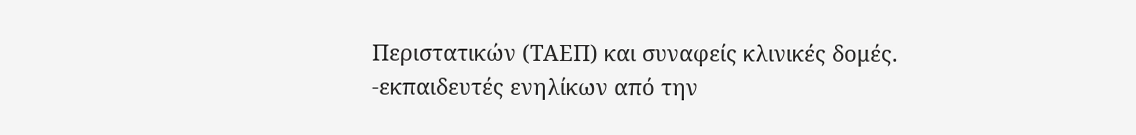Περιστατικών (ΤΑΕΠ) και συναφείς κλινικές δομές.
-εκπαιδευτές ενηλίκων από την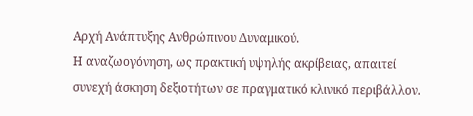Αρχή Ανάπτυξης Ανθρώπινου Δυναμικού.
Η αναζωογόνηση, ως πρακτική υψηλής ακρίβειας, απαιτεί συνεχή άσκηση δεξιοτήτων σε πραγματικό κλινικό περιβάλλον.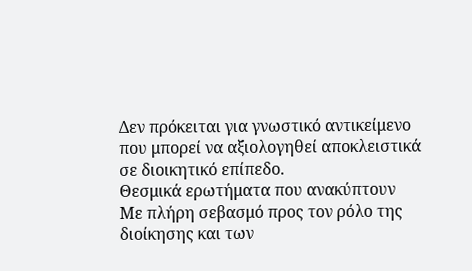Δεν πρόκειται για γνωστικό αντικείμενο που μπορεί να αξιολογηθεί αποκλειστικά σε διοικητικό επίπεδο.
Θεσμικά ερωτήματα που ανακύπτουν
Με πλήρη σεβασμό προς τον ρόλο της διοίκησης και των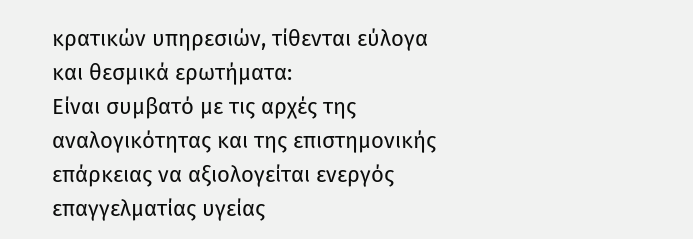κρατικών υπηρεσιών, τίθενται εύλογα και θεσμικά ερωτήματα:
Είναι συμβατό με τις αρχές της αναλογικότητας και της επιστημονικής επάρκειας να αξιολογείται ενεργός επαγγελματίας υγείας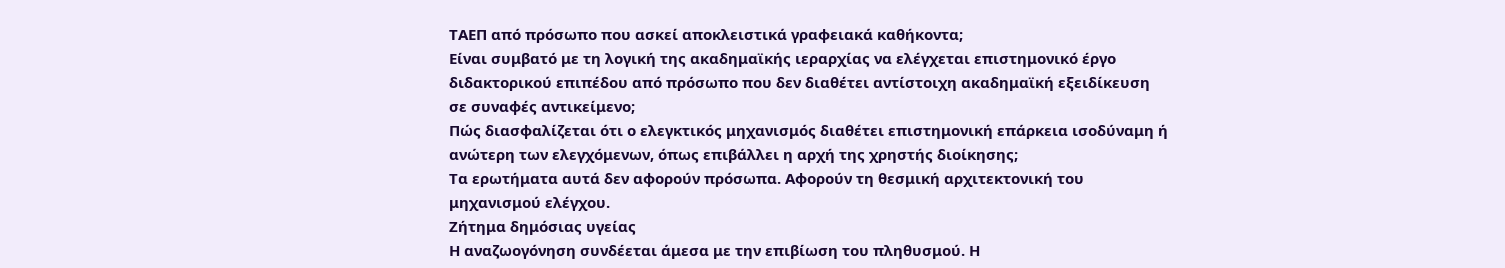ΤΑΕΠ από πρόσωπο που ασκεί αποκλειστικά γραφειακά καθήκοντα;
Είναι συμβατό με τη λογική της ακαδημαϊκής ιεραρχίας να ελέγχεται επιστημονικό έργο διδακτορικού επιπέδου από πρόσωπο που δεν διαθέτει αντίστοιχη ακαδημαϊκή εξειδίκευση σε συναφές αντικείμενο;
Πώς διασφαλίζεται ότι ο ελεγκτικός μηχανισμός διαθέτει επιστημονική επάρκεια ισοδύναμη ή ανώτερη των ελεγχόμενων, όπως επιβάλλει η αρχή της χρηστής διοίκησης;
Τα ερωτήματα αυτά δεν αφορούν πρόσωπα. Αφορούν τη θεσμική αρχιτεκτονική του μηχανισμού ελέγχου.
Ζήτημα δημόσιας υγείας
Η αναζωογόνηση συνδέεται άμεσα με την επιβίωση του πληθυσμού. Η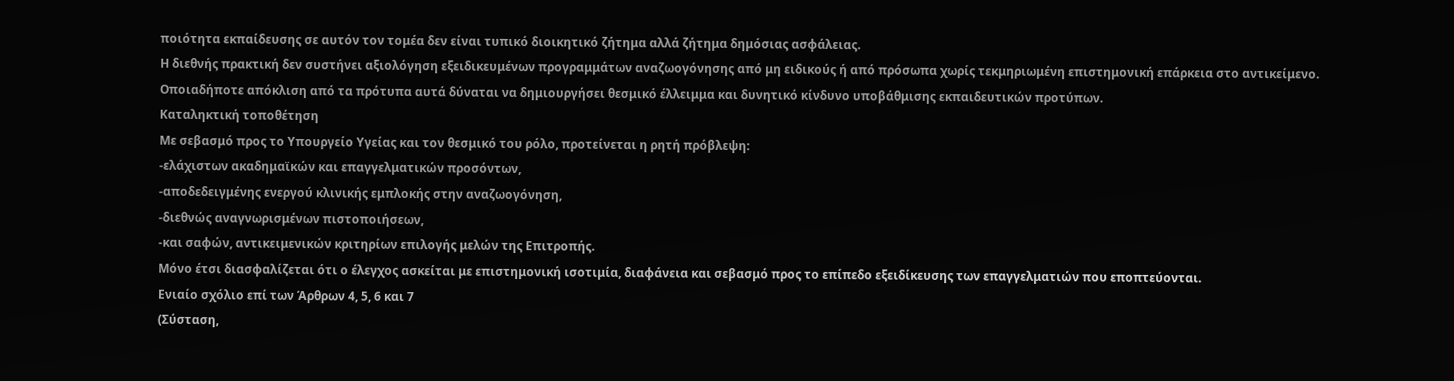ποιότητα εκπαίδευσης σε αυτόν τον τομέα δεν είναι τυπικό διοικητικό ζήτημα αλλά ζήτημα δημόσιας ασφάλειας.
Η διεθνής πρακτική δεν συστήνει αξιολόγηση εξειδικευμένων προγραμμάτων αναζωογόνησης από μη ειδικούς ή από πρόσωπα χωρίς τεκμηριωμένη επιστημονική επάρκεια στο αντικείμενο. Οποιαδήποτε απόκλιση από τα πρότυπα αυτά δύναται να δημιουργήσει θεσμικό έλλειμμα και δυνητικό κίνδυνο υποβάθμισης εκπαιδευτικών προτύπων.
Καταληκτική τοποθέτηση
Με σεβασμό προς το Υπουργείο Υγείας και τον θεσμικό του ρόλο, προτείνεται η ρητή πρόβλεψη:
-ελάχιστων ακαδημαϊκών και επαγγελματικών προσόντων,
-αποδεδειγμένης ενεργού κλινικής εμπλοκής στην αναζωογόνηση,
-διεθνώς αναγνωρισμένων πιστοποιήσεων,
-και σαφών, αντικειμενικών κριτηρίων επιλογής μελών της Επιτροπής.
Μόνο έτσι διασφαλίζεται ότι ο έλεγχος ασκείται με επιστημονική ισοτιμία, διαφάνεια και σεβασμό προς το επίπεδο εξειδίκευσης των επαγγελματιών που εποπτεύονται.
Ενιαίο σχόλιο επί των Άρθρων 4, 5, 6 και 7
(Σύσταση,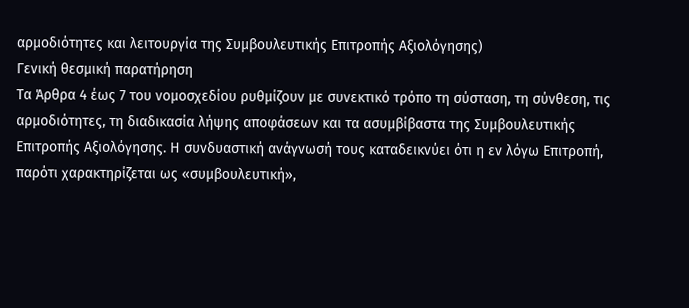αρμοδιότητες και λειτουργία της Συμβουλευτικής Επιτροπής Αξιολόγησης)
Γενική θεσμική παρατήρηση
Τα Άρθρα 4 έως 7 του νομοσχεδίου ρυθμίζουν με συνεκτικό τρόπο τη σύσταση, τη σύνθεση, τις αρμοδιότητες, τη διαδικασία λήψης αποφάσεων και τα ασυμβίβαστα της Συμβουλευτικής Επιτροπής Αξιολόγησης. Η συνδυαστική ανάγνωσή τους καταδεικνύει ότι η εν λόγω Επιτροπή, παρότι χαρακτηρίζεται ως «συμβουλευτική»,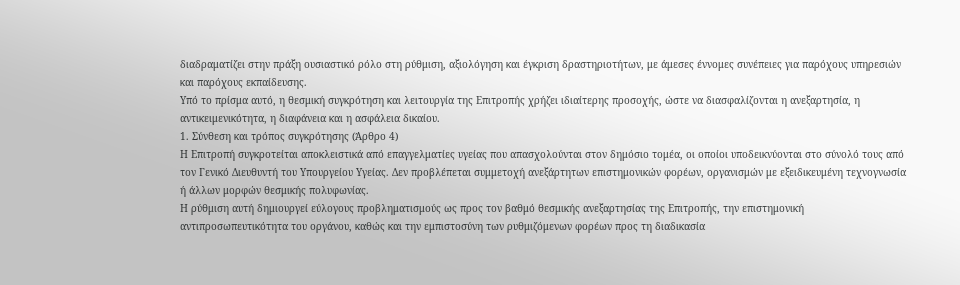διαδραματίζει στην πράξη ουσιαστικό ρόλο στη ρύθμιση, αξιολόγηση και έγκριση δραστηριοτήτων, με άμεσες έννομες συνέπειες για παρόχους υπηρεσιών και παρόχους εκπαίδευσης.
Υπό το πρίσμα αυτό, η θεσμική συγκρότηση και λειτουργία της Επιτροπής χρήζει ιδιαίτερης προσοχής, ώστε να διασφαλίζονται η ανεξαρτησία, η αντικειμενικότητα, η διαφάνεια και η ασφάλεια δικαίου.
1. Σύνθεση και τρόπος συγκρότησης (Άρθρο 4)
Η Επιτροπή συγκροτείται αποκλειστικά από επαγγελματίες υγείας που απασχολούνται στον δημόσιο τομέα, οι οποίοι υποδεικνύονται στο σύνολό τους από τον Γενικό Διευθυντή του Υπουργείου Υγείας. Δεν προβλέπεται συμμετοχή ανεξάρτητων επιστημονικών φορέων, οργανισμών με εξειδικευμένη τεχνογνωσία ή άλλων μορφών θεσμικής πολυφωνίας.
Η ρύθμιση αυτή δημιουργεί εύλογους προβληματισμούς ως προς τον βαθμό θεσμικής ανεξαρτησίας της Επιτροπής, την επιστημονική αντιπροσωπευτικότητα του οργάνου, καθώς και την εμπιστοσύνη των ρυθμιζόμενων φορέων προς τη διαδικασία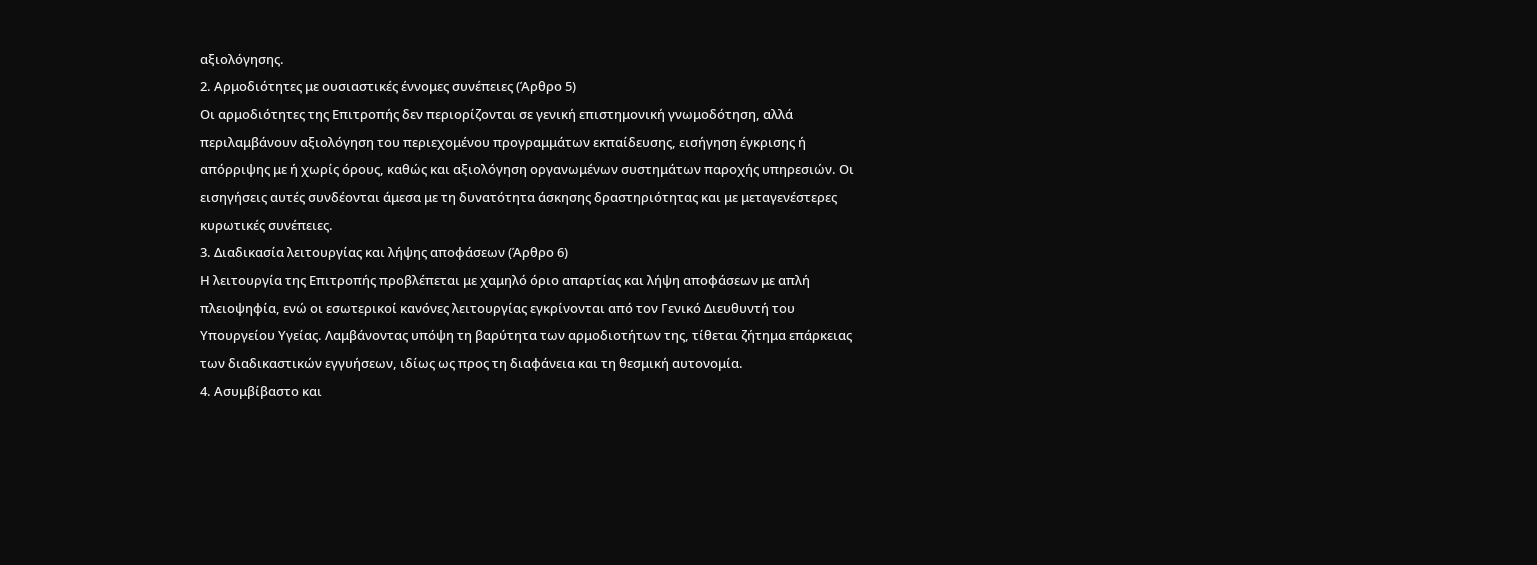αξιολόγησης.
2. Αρμοδιότητες με ουσιαστικές έννομες συνέπειες (Άρθρο 5)
Οι αρμοδιότητες της Επιτροπής δεν περιορίζονται σε γενική επιστημονική γνωμοδότηση, αλλά περιλαμβάνουν αξιολόγηση του περιεχομένου προγραμμάτων εκπαίδευσης, εισήγηση έγκρισης ή απόρριψης με ή χωρίς όρους, καθώς και αξιολόγηση οργανωμένων συστημάτων παροχής υπηρεσιών. Οι εισηγήσεις αυτές συνδέονται άμεσα με τη δυνατότητα άσκησης δραστηριότητας και με μεταγενέστερες κυρωτικές συνέπειες.
3. Διαδικασία λειτουργίας και λήψης αποφάσεων (Άρθρο 6)
Η λειτουργία της Επιτροπής προβλέπεται με χαμηλό όριο απαρτίας και λήψη αποφάσεων με απλή πλειοψηφία, ενώ οι εσωτερικοί κανόνες λειτουργίας εγκρίνονται από τον Γενικό Διευθυντή του Υπουργείου Υγείας. Λαμβάνοντας υπόψη τη βαρύτητα των αρμοδιοτήτων της, τίθεται ζήτημα επάρκειας των διαδικαστικών εγγυήσεων, ιδίως ως προς τη διαφάνεια και τη θεσμική αυτονομία.
4. Ασυμβίβαστο και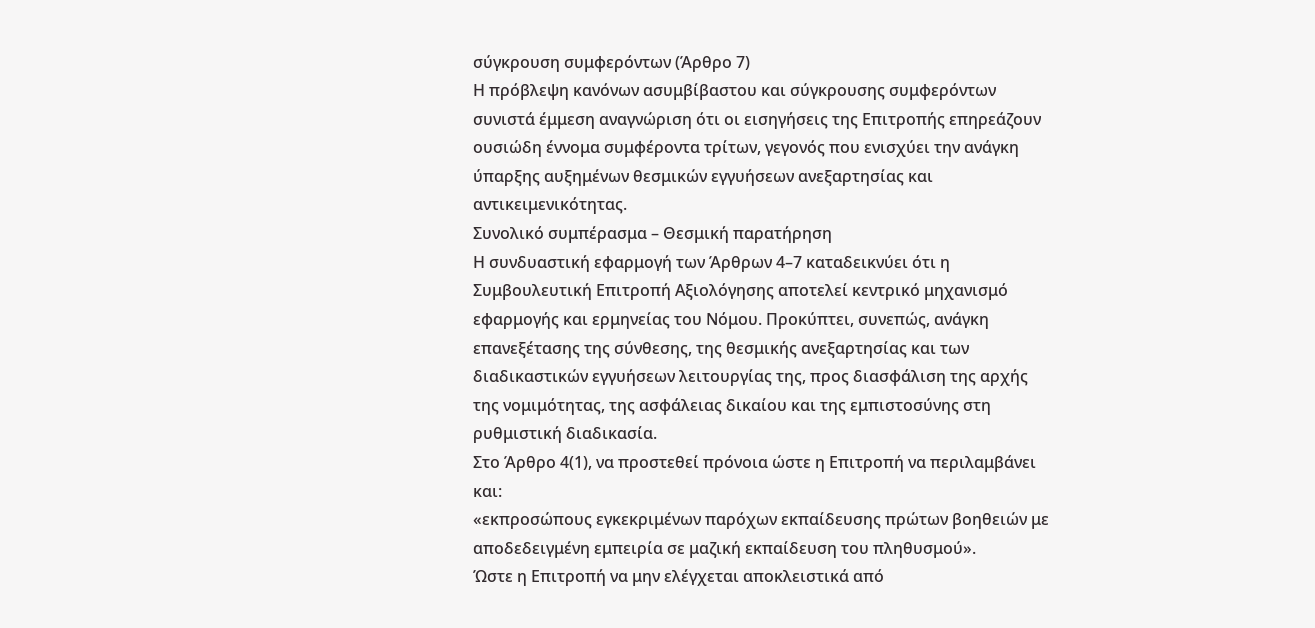σύγκρουση συμφερόντων (Άρθρο 7)
Η πρόβλεψη κανόνων ασυμβίβαστου και σύγκρουσης συμφερόντων συνιστά έμμεση αναγνώριση ότι οι εισηγήσεις της Επιτροπής επηρεάζουν ουσιώδη έννομα συμφέροντα τρίτων, γεγονός που ενισχύει την ανάγκη ύπαρξης αυξημένων θεσμικών εγγυήσεων ανεξαρτησίας και αντικειμενικότητας.
Συνολικό συμπέρασμα – Θεσμική παρατήρηση
Η συνδυαστική εφαρμογή των Άρθρων 4–7 καταδεικνύει ότι η Συμβουλευτική Επιτροπή Αξιολόγησης αποτελεί κεντρικό μηχανισμό εφαρμογής και ερμηνείας του Νόμου. Προκύπτει, συνεπώς, ανάγκη επανεξέτασης της σύνθεσης, της θεσμικής ανεξαρτησίας και των διαδικαστικών εγγυήσεων λειτουργίας της, προς διασφάλιση της αρχής της νομιμότητας, της ασφάλειας δικαίου και της εμπιστοσύνης στη ρυθμιστική διαδικασία.
Στο Άρθρο 4(1), να προστεθεί πρόνοια ώστε η Επιτροπή να περιλαμβάνει και:
«εκπροσώπους εγκεκριμένων παρόχων εκπαίδευσης πρώτων βοηθειών με αποδεδειγμένη εμπειρία σε μαζική εκπαίδευση του πληθυσμού».
Ώστε η Επιτροπή να μην ελέγχεται αποκλειστικά από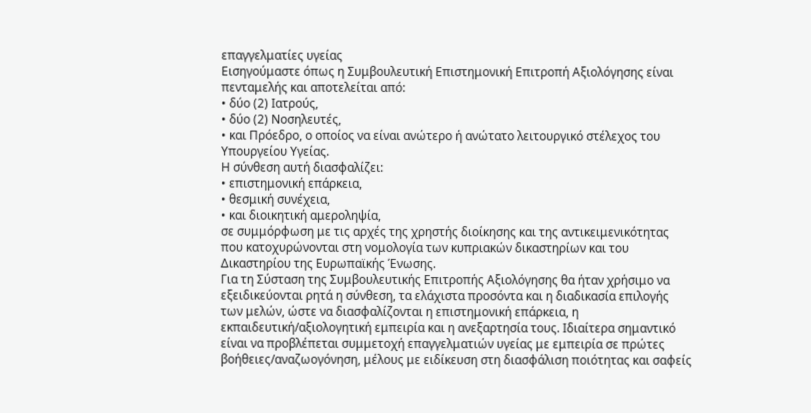επαγγελματίες υγείας
Εισηγούμαστε όπως η Συμβουλευτική Επιστημονική Επιτροπή Αξιολόγησης είναι πενταμελής και αποτελείται από:
• δύο (2) Ιατρούς,
• δύο (2) Νοσηλευτές,
• και Πρόεδρο, ο οποίος να είναι ανώτερο ή ανώτατο λειτουργικό στέλεχος του Υπουργείου Υγείας.
Η σύνθεση αυτή διασφαλίζει:
• επιστημονική επάρκεια,
• θεσμική συνέχεια,
• και διοικητική αμεροληψία,
σε συμμόρφωση με τις αρχές της χρηστής διοίκησης και της αντικειμενικότητας που κατοχυρώνονται στη νομολογία των κυπριακών δικαστηρίων και του Δικαστηρίου της Ευρωπαϊκής Ένωσης.
Για τη Σύσταση της Συμβουλευτικής Επιτροπής Αξιολόγησης θα ήταν χρήσιμο να εξειδικεύονται ρητά η σύνθεση, τα ελάχιστα προσόντα και η διαδικασία επιλογής των μελών, ώστε να διασφαλίζονται η επιστημονική επάρκεια, η εκπαιδευτική/αξιολογητική εμπειρία και η ανεξαρτησία τους. Ιδιαίτερα σημαντικό είναι να προβλέπεται συμμετοχή επαγγελματιών υγείας με εμπειρία σε πρώτες βοήθειες/αναζωογόνηση, μέλους με ειδίκευση στη διασφάλιση ποιότητας και σαφείς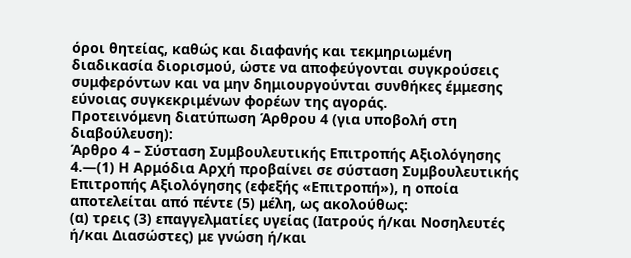όροι θητείας, καθώς και διαφανής και τεκμηριωμένη διαδικασία διορισμού, ώστε να αποφεύγονται συγκρούσεις συμφερόντων και να μην δημιουργούνται συνθήκες έμμεσης εύνοιας συγκεκριμένων φορέων της αγοράς.
Προτεινόμενη διατύπωση Άρθρου 4 (για υποβολή στη διαβούλευση):
Άρθρο 4 – Σύσταση Συμβουλευτικής Επιτροπής Αξιολόγησης
4.—(1) Η Αρμόδια Αρχή προβαίνει σε σύσταση Συμβουλευτικής Επιτροπής Αξιολόγησης (εφεξής «Επιτροπή»), η οποία αποτελείται από πέντε (5) μέλη, ως ακολούθως:
(α) τρεις (3) επαγγελματίες υγείας (Ιατρούς ή/και Νοσηλευτές ή/και Διασώστες) με γνώση ή/και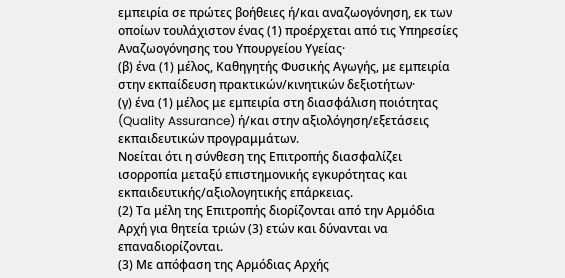εμπειρία σε πρώτες βοήθειες ή/και αναζωογόνηση, εκ των οποίων τουλάχιστον ένας (1) προέρχεται από τις Υπηρεσίες Αναζωογόνησης του Υπουργείου Υγείας·
(β) ένα (1) μέλος, Καθηγητής Φυσικής Αγωγής, με εμπειρία στην εκπαίδευση πρακτικών/κινητικών δεξιοτήτων·
(γ) ένα (1) μέλος με εμπειρία στη διασφάλιση ποιότητας (Quality Assurance) ή/και στην αξιολόγηση/εξετάσεις εκπαιδευτικών προγραμμάτων.
Νοείται ότι η σύνθεση της Επιτροπής διασφαλίζει ισορροπία μεταξύ επιστημονικής εγκυρότητας και εκπαιδευτικής/αξιολογητικής επάρκειας.
(2) Τα μέλη της Επιτροπής διορίζονται από την Αρμόδια Αρχή για θητεία τριών (3) ετών και δύνανται να επαναδιορίζονται.
(3) Με απόφαση της Αρμόδιας Αρχής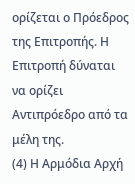ορίζεται ο Πρόεδρος της Επιτροπής. Η Επιτροπή δύναται να ορίζει Αντιπρόεδρο από τα μέλη της.
(4) Η Αρμόδια Αρχή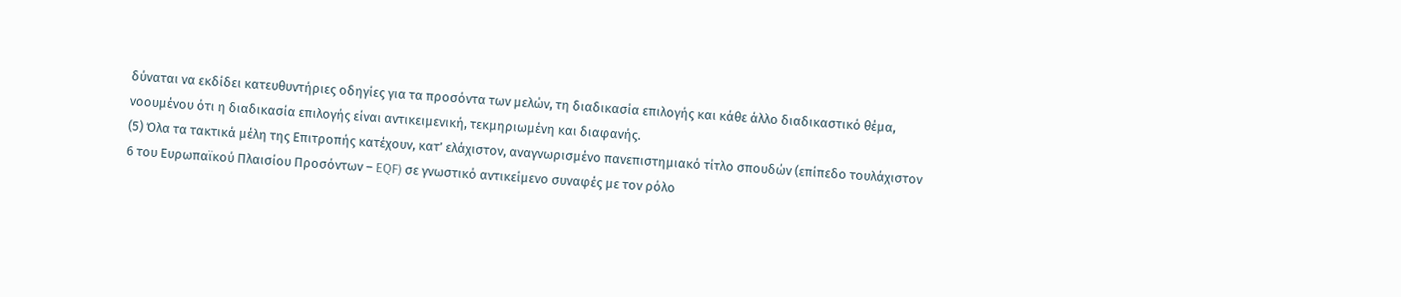δύναται να εκδίδει κατευθυντήριες οδηγίες για τα προσόντα των μελών, τη διαδικασία επιλογής και κάθε άλλο διαδικαστικό θέμα, νοουμένου ότι η διαδικασία επιλογής είναι αντικειμενική, τεκμηριωμένη και διαφανής.
(5) Όλα τα τακτικά μέλη της Επιτροπής κατέχουν, κατ’ ελάχιστον, αναγνωρισμένο πανεπιστημιακό τίτλο σπουδών (επίπεδο τουλάχιστον 6 του Ευρωπαϊκού Πλαισίου Προσόντων – EQF) σε γνωστικό αντικείμενο συναφές με τον ρόλο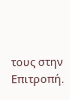τους στην Επιτροπή.